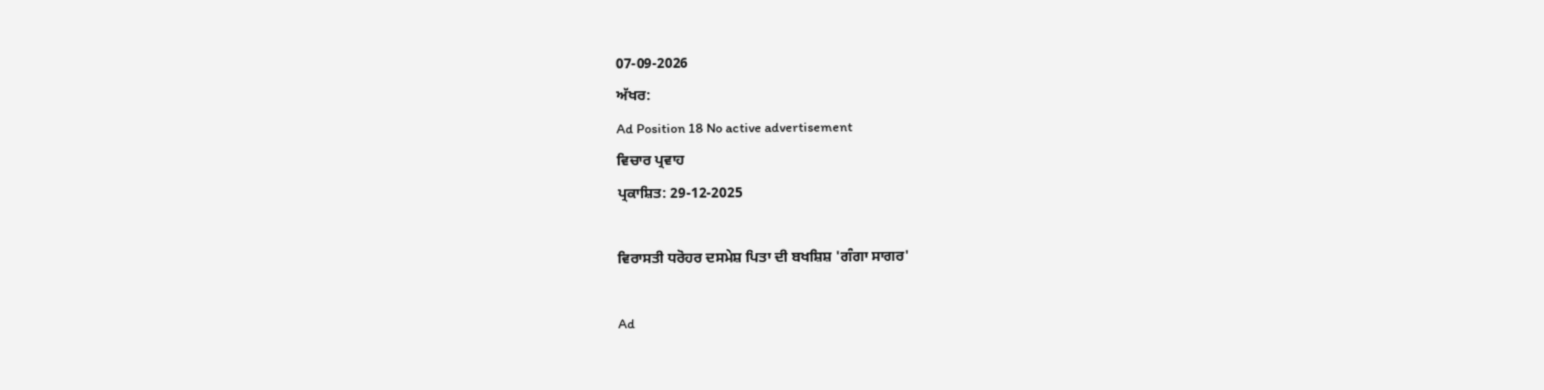07-09-2026
ਅੱਖਰ:
Ad Position 18 No active advertisement
ਵਿਚਾਰ ਪ੍ਰਵਾਹ
ਪ੍ਰਕਾਸ਼ਿਤ: 29-12-2025

ਵਿਰਾਸਤੀ ਧਰੋਹਰ ਦਸਮੇਸ਼ ਪਿਤਾ ਦੀ ਬਖਸ਼ਿਸ਼ 'ਗੰਗਾ ਸਾਗਰ'

Ad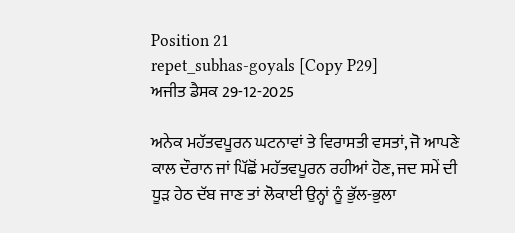Position 21
repet_subhas-goyals [Copy P29]
ਅਜੀਤ ਡੈਸਕ 29-12-2025

ਅਨੇਕ ਮਹੱਤਵਪੂਰਨ ਘਟਨਾਵਾਂ ਤੇ ਵਿਰਾਸਤੀ ਵਸਤਾਂ, ਜੋ ਆਪਣੇ ਕਾਲ ਦੌਰਾਨ ਜਾਂ ਪਿੱਛੋਂ ਮਹੱਤਵਪੂਰਨ ਰਹੀਆਂ ਹੋਣ, ਜਦ ਸਮੇਂ ਦੀ ਧੂੜ ਹੇਠ ਦੱਬ ਜਾਣ ਤਾਂ ਲੋਕਾਈ ਉਨ੍ਹਾਂ ਨੂੰ ਭੁੱਲ-ਭੁਲਾ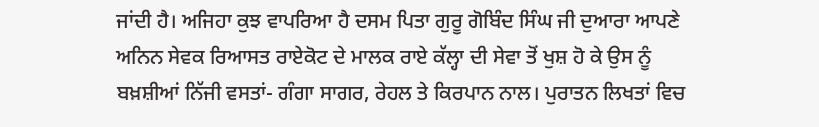ਜਾਂਦੀ ਹੈ। ਅਜਿਹਾ ਕੁਝ ਵਾਪਰਿਆ ਹੈ ਦਸਮ ਪਿਤਾ ਗੁਰੂ ਗੋਬਿੰਦ ਸਿੰਘ ਜੀ ਦੁਆਰਾ ਆਪਣੇ ਅਨਿਨ ਸੇਵਕ ਰਿਆਸਤ ਰਾਏਕੋਟ ਦੇ ਮਾਲਕ ਰਾਏ ਕੱਲ੍ਹਾ ਦੀ ਸੇਵਾ ਤੋਂ ਖੁਸ਼ ਹੋ ਕੇ ਉਸ ਨੂੰ ਬਖ਼ਸ਼ੀਆਂ ਨਿੱਜੀ ਵਸਤਾਂ- ਗੰਗਾ ਸਾਗਰ, ਰੇਹਲ ਤੇ ਕਿਰਪਾਨ ਨਾਲ। ਪੁਰਾਤਨ ਲਿਖਤਾਂ ਵਿਚ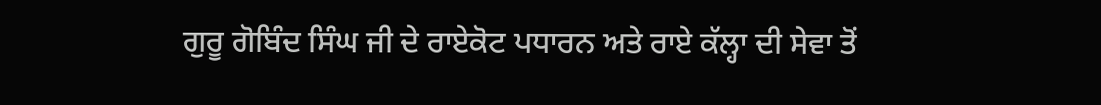ਗੁਰੂ ਗੋਬਿੰਦ ਸਿੰਘ ਜੀ ਦੇ ਰਾਏਕੋਟ ਪਧਾਰਨ ਅਤੇ ਰਾਏ ਕੱਲ੍ਹਾ ਦੀ ਸੇਵਾ ਤੋਂ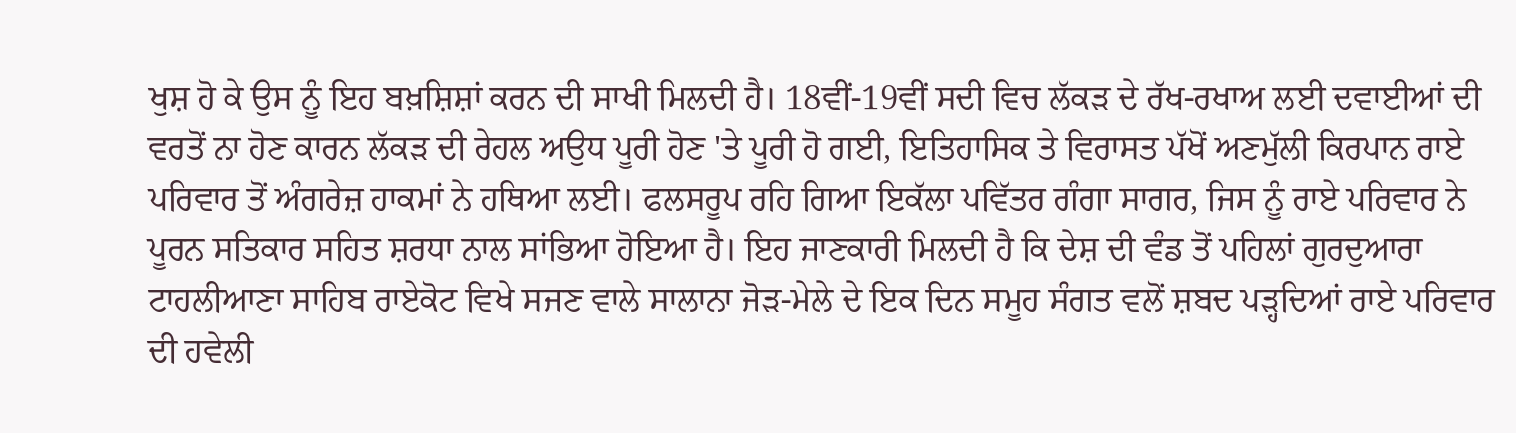ਖੁਸ਼ ਹੋ ਕੇ ਉਸ ਨੂੰ ਇਹ ਬਖ਼ਸ਼ਿਸ਼ਾਂ ਕਰਨ ਦੀ ਸਾਖੀ ਮਿਲਦੀ ਹੈ। 18ਵੀਂ-19ਵੀਂ ਸਦੀ ਵਿਚ ਲੱਕੜ ਦੇ ਰੱਖ-ਰਖਾਅ ਲਈ ਦਵਾਈਆਂ ਦੀ ਵਰਤੋਂ ਨਾ ਹੋਣ ਕਾਰਨ ਲੱਕੜ ਦੀ ਰੇਹਲ ਅਉਧ ਪੂਰੀ ਹੋਣ 'ਤੇ ਪੂਰੀ ਹੋ ਗਈ, ਇਤਿਹਾਸਿਕ ਤੇ ਵਿਰਾਸਤ ਪੱਖੋਂ ਅਣਮੁੱਲੀ ਕਿਰਪਾਨ ਰਾਏ ਪਰਿਵਾਰ ਤੋਂ ਅੰਗਰੇਜ਼ ਹਾਕਮਾਂ ਨੇ ਹਥਿਆ ਲਈ। ਫਲਸਰੂਪ ਰਹਿ ਗਿਆ ਇਕੱਲਾ ਪਵਿੱਤਰ ਗੰਗਾ ਸਾਗਰ, ਜਿਸ ਨੂੰ ਰਾਏ ਪਰਿਵਾਰ ਨੇ ਪੂਰਨ ਸਤਿਕਾਰ ਸਹਿਤ ਸ਼ਰਧਾ ਨਾਲ ਸਾਂਭਿਆ ਹੋਇਆ ਹੈ। ਇਹ ਜਾਣਕਾਰੀ ਮਿਲਦੀ ਹੈ ਕਿ ਦੇਸ਼ ਦੀ ਵੰਡ ਤੋਂ ਪਹਿਲਾਂ ਗੁਰਦੁਆਰਾ ਟਾਹਲੀਆਣਾ ਸਾਹਿਬ ਰਾਏਕੋਟ ਵਿਖੇ ਸਜਣ ਵਾਲੇ ਸਾਲਾਨਾ ਜੋੜ-ਮੇਲੇ ਦੇ ਇਕ ਦਿਨ ਸਮੂਹ ਸੰਗਤ ਵਲੋਂ ਸ਼ਬਦ ਪੜ੍ਹਦਿਆਂ ਰਾਏ ਪਰਿਵਾਰ ਦੀ ਹਵੇਲੀ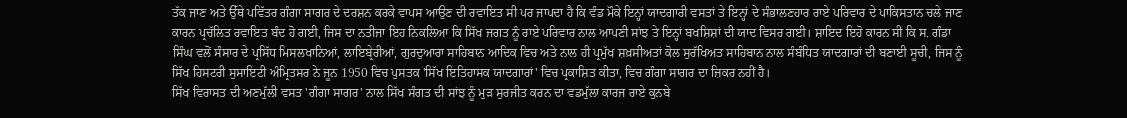ਤੱਕ ਜਾਣ ਅਤੇ ਉੱਥੇ ਪਵਿੱਤਰ ਗੰਗਾ ਸਾਗਰ ਦੇ ਦਰਸ਼ਨ ਕਰਕੇ ਵਾਪਸ ਆਉਣ ਦੀ ਰਵਾਇਤ ਸੀ ਪਰ ਜਾਪਦਾ ਹੈ ਕਿ ਵੰਡ ਮੌਕੇ ਇਨ੍ਹਾਂ ਯਾਦਗਾਰੀ ਵਸਤਾਂ ਤੇ ਇਨ੍ਹਾਂ ਦੇ ਸੰਭਾਲਣਹਾਰ ਰਾਏ ਪਰਿਵਾਰ ਦੇ ਪਾਕਿਸਤਾਨ ਚਲੇ ਜਾਣ ਕਾਰਨ ਪ੍ਰਚੱਲਿਤ ਰਵਾਇਤ ਬੰਦ ਹੋ ਗਈ, ਜਿਸ ਦਾ ਨਤੀਜਾ ਇਹ ਨਿਕਲਿਆ ਕਿ ਸਿੱਖ ਜਗਤ ਨੂੰ ਰਾਏ ਪਰਿਵਾਰ ਨਾਲ ਆਪਣੀ ਸਾਂਝ ਤੇ ਇਨ੍ਹਾਂ ਬਖਸ਼ਿਸ਼ਾਂ ਦੀ ਯਾਦ ਵਿਸਰ ਗਈ। ਸ਼ਾਇਦ ਇਹੋ ਕਾਰਨ ਸੀ ਕਿ ਸ. ਗੰਡਾ ਸਿੰਘ ਵਲੋਂ ਸੰਸਾਰ ਦੇ ਪ੍ਰਸਿੱਧ ਮਿਸਲਖਾਨਿਆਂ, ਲਾਇਬ੍ਰੇਰੀਆਂ, ਗੁਰਦੁਆਰਾ ਸਾਹਿਬਾਨ ਆਦਿਕ ਵਿਚ ਅਤੇ ਨਾਲ ਹੀ ਪ੍ਰਮੁੱਖ ਸ਼ਖ਼ਸੀਅਤਾਂ ਕੋਲ ਸੁਰੱਖਿਅਤ ਸਾਹਿਬਾਨ ਨਾਲ ਸੰਬੰਧਿਤ ਯਾਦਗਾਰਾਂ ਦੀ ਬਣਾਈ ਸੂਚੀ, ਜਿਸ ਨੂੰ ਸਿੱਖ ਹਿਸਟਰੀ ਸੁਸਾਇਟੀ ਅੰਮ੍ਰਿਤਸਰ ਨੇ ਜੂਨ 1950 ਵਿਚ ਪੁਸਤਕ 'ਸਿੱਖ ਇਤਿਹਾਸਕ ਯਾਦਗਾਰਾਂ' ਵਿਚ ਪ੍ਰਕਾਸ਼ਿਤ ਕੀਤਾ, ਵਿਚ ਗੰਗਾ ਸਾਗਰ ਦਾ ਜ਼ਿਕਰ ਨਹੀਂ ਹੈ।
ਸਿੱਖ ਵਿਰਾਸਤ ਦੀ ਅਣਮੁੱਲੀ ਵਸਤ 'ਗੰਗਾ ਸਾਗਰ' ਨਾਲ ਸਿੱਖ ਸੰਗਤ ਦੀ ਸਾਂਝ ਨੂੰ ਮੁੜ ਸੁਰਜੀਤ ਕਰਨ ਦਾ ਵਡਮੁੱਲਾ ਕਾਰਜ ਰਾਏ ਕੁਨਬੇ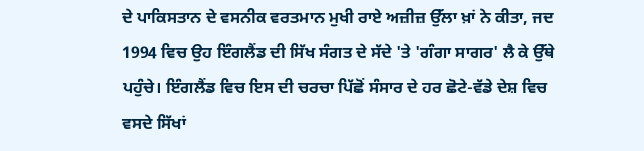ਦੇ ਪਾਕਿਸਤਾਨ ਦੇ ਵਸਨੀਕ ਵਰਤਮਾਨ ਮੁਖੀ ਰਾਏ ਅਜ਼ੀਜ਼ ਉੱਲਾ ਖ਼ਾਂ ਨੇ ਕੀਤਾ, ਜਦ 1994 ਵਿਚ ਉਹ ਇੰਗਲੈਂਡ ਦੀ ਸਿੱਖ ਸੰਗਤ ਦੇ ਸੱਦੇ 'ਤੇ 'ਗੰਗਾ ਸਾਗਰ' ਲੈ ਕੇ ਉੱਥੇ ਪਹੁੰਚੇ। ਇੰਗਲੈਂਡ ਵਿਚ ਇਸ ਦੀ ਚਰਚਾ ਪਿੱਛੋਂ ਸੰਸਾਰ ਦੇ ਹਰ ਛੋਟੇ-ਵੱਡੇ ਦੇਸ਼ ਵਿਚ ਵਸਦੇ ਸਿੱਖਾਂ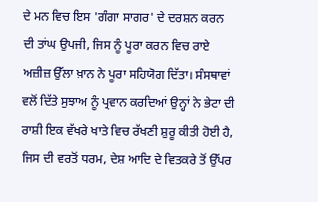ਦੇ ਮਨ ਵਿਚ ਇਸ 'ਗੰਗਾ ਸਾਗਰ' ਦੇ ਦਰਸ਼ਨ ਕਰਨ ਦੀ ਤਾਂਘ ਉਪਜੀ, ਜਿਸ ਨੂੰ ਪੂਰਾ ਕਰਨ ਵਿਚ ਰਾਏ ਅਜ਼ੀਜ਼ ਉੱਲਾ ਖ਼ਾਨ ਨੇ ਪੂਰਾ ਸਹਿਯੋਗ ਦਿੱਤਾ। ਸੰਸਥਾਵਾਂ ਵਲੋਂ ਦਿੱਤੇ ਸੁਝਾਅ ਨੂੰ ਪ੍ਰਵਾਨ ਕਰਦਿਆਂ ਉਨ੍ਹਾਂ ਨੇ ਭੇਟਾ ਦੀ ਰਾਸ਼ੀ ਇਕ ਵੱਖਰੇ ਖਾਤੇ ਵਿਚ ਰੱਖਣੀ ਸ਼ੁਰੂ ਕੀਤੀ ਹੋਈ ਹੈ, ਜਿਸ ਦੀ ਵਰਤੋਂ ਧਰਮ, ਦੇਸ਼ ਆਦਿ ਦੇ ਵਿਤਕਰੇ ਤੋਂ ਉੱਪਰ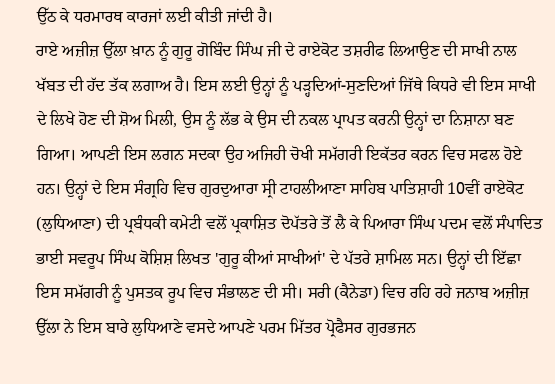ਉੱਠ ਕੇ ਧਰਮਾਰਥ ਕਾਰਜਾਂ ਲਈ ਕੀਤੀ ਜਾਂਦੀ ਹੈ।
ਰਾਏ ਅਜ਼ੀਜ਼ ਉੱਲਾ ਖ਼ਾਨ ਨੂੰ ਗੁਰੂ ਗੋਬਿੰਦ ਸਿੰਘ ਜੀ ਦੇ ਰਾਏਕੋਟ ਤਸ਼ਰੀਫ ਲਿਆਉਣ ਦੀ ਸਾਖੀ ਨਾਲ ਖੱਬਤ ਦੀ ਹੱਦ ਤੱਕ ਲਗਾਅ ਹੈ। ਇਸ ਲਈ ਉਨ੍ਹਾਂ ਨੂੰ ਪੜ੍ਹਦਿਆਂ-ਸੁਣਦਿਆਂ ਜਿੱਥੇ ਕਿਧਰੇ ਵੀ ਇਸ ਸਾਖੀ ਦੇ ਲਿਖੇ ਹੋਣ ਦੀ ਸ਼ੋਅ ਮਿਲੀ, ਉਸ ਨੂੰ ਲੱਭ ਕੇ ਉਸ ਦੀ ਨਕਲ ਪ੍ਰਾਪਤ ਕਰਨੀ ਉਨ੍ਹਾਂ ਦਾ ਨਿਸ਼ਾਨਾ ਬਣ ਗਿਆ। ਆਪਣੀ ਇਸ ਲਗਨ ਸਦਕਾ ਉਹ ਅਜਿਹੀ ਚੋਖੀ ਸਮੱਗਰੀ ਇਕੱਤਰ ਕਰਨ ਵਿਚ ਸਫਲ ਹੋਏ ਹਨ। ਉਨ੍ਹਾਂ ਦੇ ਇਸ ਸੰਗ੍ਰਹਿ ਵਿਚ ਗੁਰਦੁਆਰਾ ਸ੍ਰੀ ਟਾਹਲੀਆਣਾ ਸਾਹਿਬ ਪਾਤਿਸ਼ਾਹੀ 10ਵੀਂ ਰਾਏਕੋਟ (ਲੁਧਿਆਣਾ) ਦੀ ਪ੍ਰਬੰਧਕੀ ਕਮੇਟੀ ਵਲੋਂ ਪ੍ਰਕਾਸ਼ਿਤ ਦੋਪੱਤਰੇ ਤੋਂ ਲੈ ਕੇ ਪਿਆਰਾ ਸਿੰਘ ਪਦਮ ਵਲੋਂ ਸੰਪਾਦਿਤ ਭਾਈ ਸਵਰੂਪ ਸਿੰਘ ਕੋਸ਼ਿਸ਼ ਲਿਖਤ 'ਗੁਰੂ ਕੀਆਂ ਸਾਖੀਆਂ' ਦੇ ਪੱਤਰੇ ਸ਼ਾਮਿਲ ਸਨ। ਉਨ੍ਹਾਂ ਦੀ ਇੱਛਾ ਇਸ ਸਮੱਗਰੀ ਨੂੰ ਪੁਸਤਕ ਰੂਪ ਵਿਚ ਸੰਭਾਲਣ ਦੀ ਸੀ। ਸਰੀ (ਕੈਨੇਡਾ) ਵਿਚ ਰਹਿ ਰਹੇ ਜਨਾਬ ਅਜ਼ੀਜ਼ ਉੱਲਾ ਨੇ ਇਸ ਬਾਰੇ ਲੁਧਿਆਣੇ ਵਸਦੇ ਆਪਣੇ ਪਰਮ ਮਿੱਤਰ ਪ੍ਰੋਫੈਸਰ ਗੁਰਭਜਨ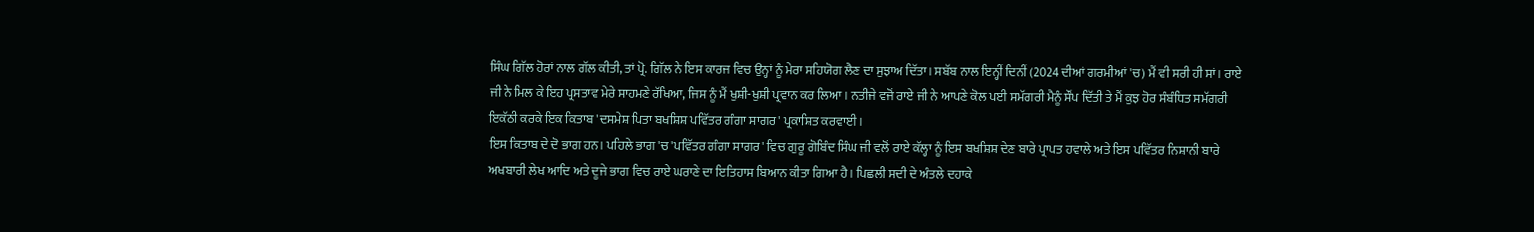ਸਿੰਘ ਗਿੱਲ ਹੋਰਾਂ ਨਾਲ ਗੱਲ ਕੀਤੀ, ਤਾਂ ਪ੍ਰੋ. ਗਿੱਲ ਨੇ ਇਸ ਕਾਰਜ ਵਿਚ ਉਨ੍ਹਾਂ ਨੂੰ ਮੇਰਾ ਸਹਿਯੋਗ ਲੈਣ ਦਾ ਸੁਝਾਅ ਦਿੱਤਾ। ਸਬੱਬ ਨਾਲ ਇਨ੍ਹੀਂ ਦਿਨੀਂ (2024 ਦੀਆਂ ਗਰਮੀਆਂ 'ਚ) ਮੈਂ ਵੀ ਸਰੀ ਹੀ ਸਾਂ। ਰਾਏ ਜੀ ਨੇ ਮਿਲ ਕੇ ਇਹ ਪ੍ਰਸਤਾਵ ਮੇਰੇ ਸਾਹਮਣੇ ਰੱਖਿਆ, ਜਿਸ ਨੂੰ ਮੈਂ ਖੁਸ਼ੀ-ਖੁਸ਼ੀ ਪ੍ਰਵਾਨ ਕਰ ਲਿਆ। ਨਤੀਜੇ ਵਜੋਂ ਰਾਏ ਜੀ ਨੇ ਆਪਣੇ ਕੋਲ ਪਈ ਸਮੱਗਰੀ ਮੈਨੂੰ ਸੌਂਪ ਦਿੱਤੀ ਤੇ ਮੈਂ ਕੁਝ ਹੋਰ ਸੰਬੰਧਿਤ ਸਮੱਗਰੀ ਇਕੱਠੀ ਕਰਕੇ ਇਕ ਕਿਤਾਬ 'ਦਸਮੇਸ਼ ਪਿਤਾ ਬਖਸ਼ਿਸ਼ ਪਵਿੱਤਰ ਗੰਗਾ ਸਾਗਰ' ਪ੍ਰਕਾਸ਼ਿਤ ਕਰਵਾਈ।
ਇਸ ਕਿਤਾਬ ਦੇ ਦੋ ਭਾਗ ਹਨ। ਪਹਿਲੇ ਭਾਗ 'ਚ 'ਪਵਿੱਤਰ ਗੰਗਾ ਸਾਗਰ' ਵਿਚ ਗੁਰੂ ਗੋਬਿੰਦ ਸਿੰਘ ਜੀ ਵਲੋਂ ਰਾਏ ਕੱਲ੍ਹਾ ਨੂੰ ਇਸ ਬਖਸ਼ਿਸ਼ ਦੇਣ ਬਾਰੇ ਪ੍ਰਾਪਤ ਹਵਾਲੇ ਅਤੇ ਇਸ ਪਵਿੱਤਰ ਨਿਸ਼ਾਨੀ ਬਾਰੇ ਅਖਬਾਰੀ ਲੇਖ ਆਦਿ ਅਤੇ ਦੂਜੇ ਭਾਗ ਵਿਚ ਰਾਏ ਘਰਾਣੇ ਦਾ ਇਤਿਹਾਸ ਬਿਆਨ ਕੀਤਾ ਗਿਆ ਹੈ। ਪਿਛਲੀ ਸਦੀ ਦੇ ਅੰਤਲੇ ਦਹਾਕੇ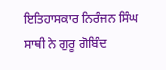ਇਤਿਹਾਸਕਾਰ ਨਿਰੰਜਨ ਸਿੰਘ ਸਾਥੀ ਨੇ ਗੁਰੂ ਗੋਬਿੰਦ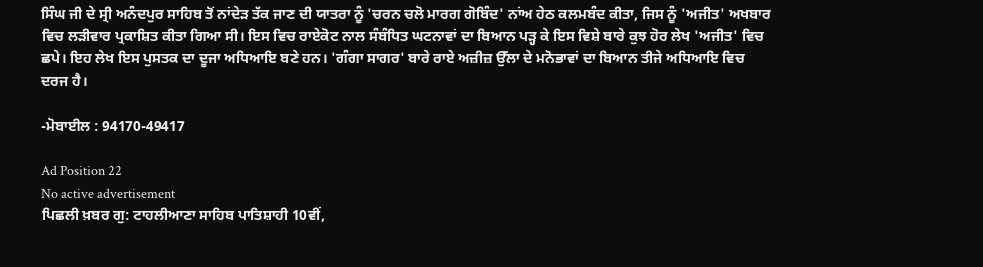ਸਿੰਘ ਜੀ ਦੇ ਸ੍ਰੀ ਅਨੰਦਪੁਰ ਸਾਹਿਬ ਤੋਂ ਨਾਂਦੇੜ ਤੱਕ ਜਾਣ ਦੀ ਯਾਤਰਾ ਨੂੰ 'ਚਰਨ ਚਲੋ ਮਾਰਗ ਗੋਬਿੰਦ' ਨਾਂਅ ਹੇਠ ਕਲਮਬੰਦ ਕੀਤਾ, ਜਿਸ ਨੂੰ 'ਅਜੀਤ' ਅਖਬਾਰ ਵਿਚ ਲੜੀਵਾਰ ਪ੍ਰਕਾਸ਼ਿਤ ਕੀਤਾ ਗਿਆ ਸੀ। ਇਸ ਵਿਚ ਰਾਏਕੋਟ ਨਾਲ ਸੰਬੰਧਿਤ ਘਟਨਾਵਾਂ ਦਾ ਬਿਆਨ ਪੜ੍ਹ ਕੇ ਇਸ ਵਿਸ਼ੇ ਬਾਰੇ ਕੁਝ ਹੋਰ ਲੇਖ 'ਅਜੀਤ' ਵਿਚ ਛਪੇ। ਇਹ ਲੇਖ ਇਸ ਪੁਸਤਕ ਦਾ ਦੂਜਾ ਅਧਿਆਇ ਬਣੇ ਹਨ। 'ਗੰਗਾ ਸਾਗਰ' ਬਾਰੇ ਰਾਏ ਅਜ਼ੀਜ਼ ਉੱਲਾ ਦੇ ਮਨੋਭਾਵਾਂ ਦਾ ਬਿਆਨ ਤੀਜੇ ਅਧਿਆਇ ਵਿਚ ਦਰਜ ਹੈ।

-ਮੋਬਾਈਲ : 94170-49417

Ad Position 22
No active advertisement
ਪਿਛਲੀ ਖ਼ਬਰ ਗੁ: ਟਾਹਲੀਆਣਾ ਸਾਹਿਬ ਪਾਤਿਸ਼ਾਹੀ 10ਵੀਂ,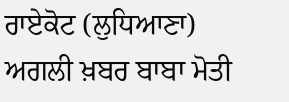ਰਾਏਕੋਟ (ਲੁਧਿਆਣਾ) ਅਗਲੀ ਖ਼ਬਰ ਬਾਬਾ ਮੋਤੀ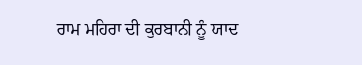ਰਾਮ ਮਹਿਰਾ ਦੀ ਕੁਰਬਾਨੀ ਨੂੰ ਯਾਦ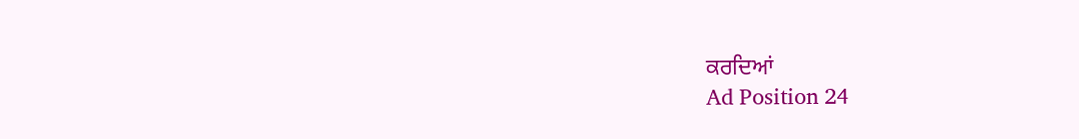ਕਰਦਿਆਂ
Ad Position 24